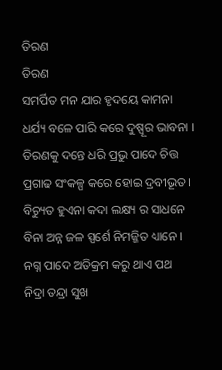ତିରଣ
ତିରଣ
ସମର୍ପିତ ମନ ଯାର ହୃଦୟେ କାମନା
ଧର୍ଯ୍ୟ ବଳେ ପାରି କରେ ଦୁଷ୍ପୂର ଭାବନା ।
ତିରଣକୁ ଦନ୍ତେ ଧରି ପ୍ରଭୁ ପାଦେ ଚିତ୍ତ
ପ୍ରଗାଢ ସଂକଳ୍ପ କରେ ହୋଇ ଦ୍ରବୀଭୂତ ।
ବିଚ୍ୟୁତ ହୁଏନା କଦା ଲକ୍ଷ୍ୟ ର ସାଧନେ
ବିନା ଅନ୍ନ ଜଳ ସ୍ପର୍ଶେ ନିମଜ୍ଜିତ ଧ୍ୟାନେ ।
ନଗ୍ନ ପାଦେ ଅତିକ୍ରମ କରୁ ଥାଏ ପଥ
ନିଦ୍ରା ତନ୍ଦ୍ରା ସୁଖ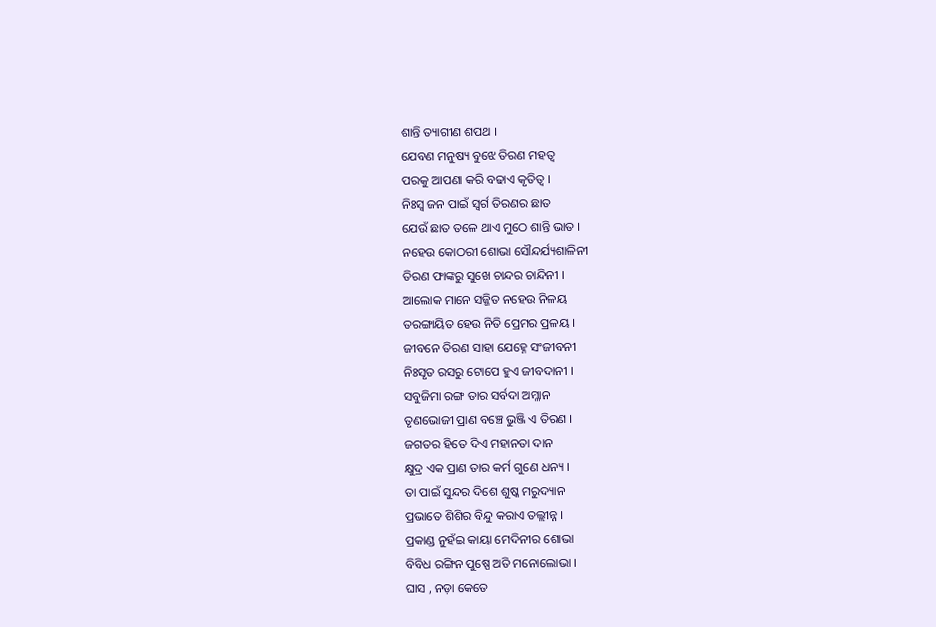ଶାନ୍ତି ତ୍ୟାଗୀଣ ଶପଥ ।
ଯେବଣ ମନୁଷ୍ୟ ବୁଝେ ତିରଣ ମହତ୍ବ
ପରକୁ ଆପଣା କରି ବଢାଏ କୃତିତ୍ୱ ।
ନିଃସ୍ବ ଜନ ପାଇଁ ସ୍ବର୍ଗ ତିରଣର ଛାତ
ଯେଉଁ ଛାତ ତଳେ ଥାଏ ମୁଠେ ଶାନ୍ତି ଭାତ ।
ନହେଉ କୋଠରୀ ଶୋଭା ସୌନ୍ଦର୍ଯ୍ୟଶାଳିନୀ
ତିରଣ ଫାଙ୍କରୁ ସୁଖେ ଚାନ୍ଦର ଚାନ୍ଦିନୀ ।
ଆଲୋକ ମାନେ ସଜ୍ଜିତ ନହେଉ ନିଳୟ
ତରଙ୍ଗାୟିତ ହେଉ ନିତି ପ୍ରେମର ପ୍ରଳୟ ।
ଜୀବନେ ତିରଣ ସାହା ଯେହ୍ନେ ସଂଜୀବନୀ
ନିଃସୃତ ରସରୁ ଟୋପେ ହୁଏ ଜୀବଦାନୀ ।
ସବୁଜିମା ରଙ୍ଗ ତାର ସର୍ବଦା ଅମ୍ଳାନ
ତୃଣଭୋଜୀ ପ୍ରାଣ ବଞ୍ଚେ ଭୁଞ୍ଜି ଏ ତିରଣ ।
ଜଗତର ହିତେ ଦିଏ ମହାନତା ଦାନ
କ୍ଷୁଦ୍ର ଏକ ପ୍ରାଣ ତାର କର୍ମ ଗୁଣେ ଧନ୍ୟ ।
ତା ପାଇଁ ସୁନ୍ଦର ଦିଶେ ଶୁଷ୍କ ମରୁଦ୍ୟାନ
ପ୍ରଭାତେ ଶିଶିର ବିନ୍ଦୁ କରାଏ ତଲ୍ଲୀନ୍ନ ।
ପ୍ରକାଣ୍ଡ ନୁହଁଇ କାୟା ମେଦିନୀର ଶୋଭା
ବିବିଧ ରଙ୍ଗିନ ପୁଷ୍ପେ ଅତି ମନୋଲୋଭା ।
ଘାସ , ନଡ଼ା କେତେ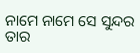ନାମେ ନାମେ ସେ ସୁନ୍ଦର
ତାର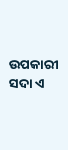ଉପକାରୀ ସଦା ଏ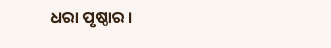ଧରା ପୃଷ୍ଠାର ।